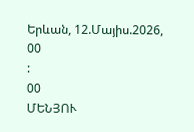Երևան, 12.Մայիս.2026,
00
:
00
ՄԵՆՅՈՒ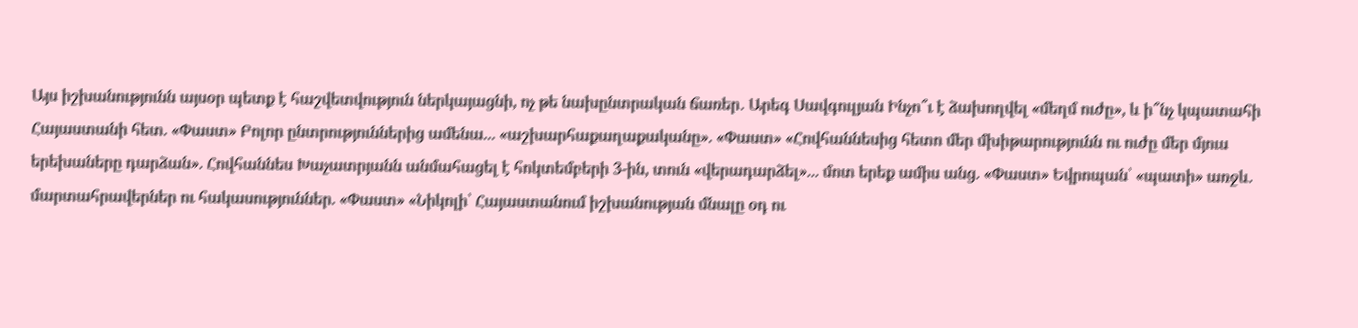Այս իշխանությունն այսօր պետք է հաշվետվություն ներկայացնի, ոչ թե նախընտրական ճառեր․ Արեգ Սավգուլյան Ինչո՞ւ է ձախողվել «մեղմ ուժը», և ի՞նչ կպատահի Հայաստանի հետ. «Փաստ» Բոլոր ընտրություններից ամենա... «աշխարհաքաղաքականը». «Փաստ» «Հովհաննեսից հետո մեր մխիթարությունն ու ուժը մեր մյուս երեխաները դարձան». Հովհաննես Խաչատրյանն անմահացել է հոկտեմբերի 3-ին, տուն «վերադարձել»... մոտ երեք ամիս անց. «Փաստ» Եվրոպան՝ «պատի» առջև. մարտահրավերներ ու հակասություններ. «Փաստ» «Նիկոլի՝ Հայաստանում իշխանության մնալը օդ ու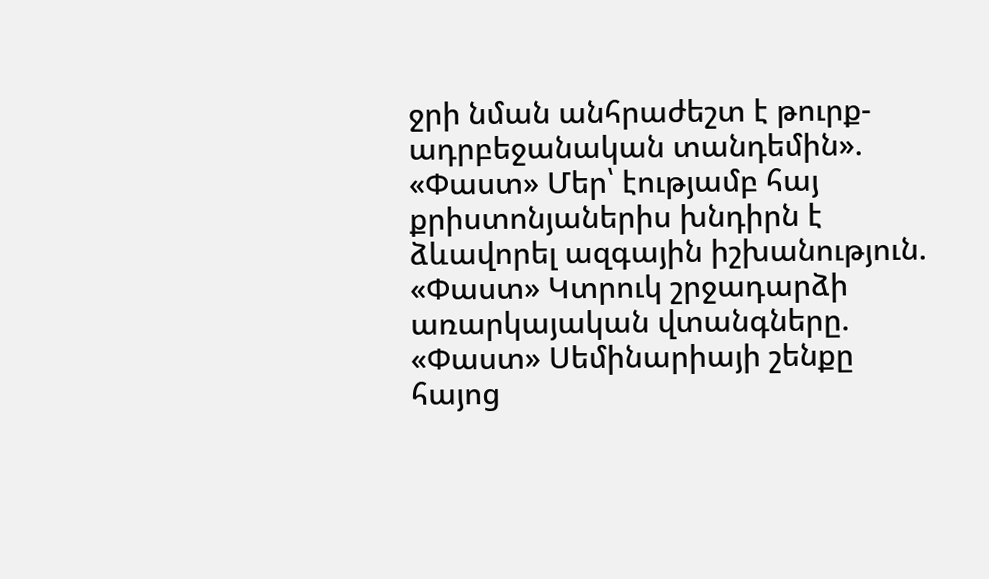ջրի նման անհրաժեշտ է թուրք-ադրբեջանական տանդեմին». «Փաստ» Մեր՝ էությամբ հայ քրիստոնյաներիս խնդիրն է ձևավորել ազգային իշխանություն. «Փաստ» Կտրուկ շրջադարձի առարկայական վտանգները. «Փաստ» Սեմինարիայի շենքը հայոց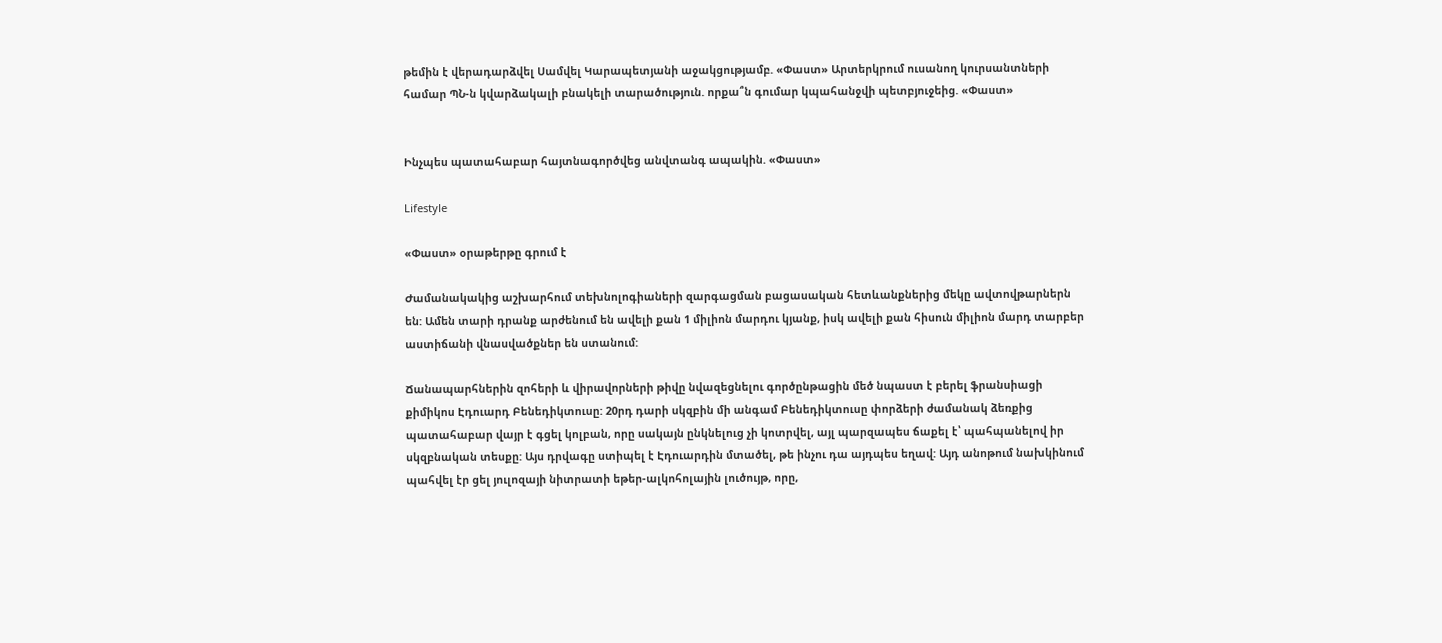թեմին է վերադարձվել Սամվել Կարապետյանի աջակցությամբ. «Փաստ» Արտերկրում ուսանող կուրսանտների համար ՊՆ-ն կվարձակալի բնակելի տարածություն. որքա՞ն գումար կպահանջվի պետբյուջեից. «Փաստ»


Ինչպես պատահաբար հայտնագործվեց անվտանգ ապակին. «Փաստ»

Lifestyle

«Փաստ» օրաթերթը գրում է

Ժամանակակից աշխարհում տեխնոլոգիաների զարգացման բացասական հետևանքներից մեկը ավտովթարներն են: Ամեն տարի դրանք արժենում են ավելի քան 1 միլիոն մարդու կյանք, իսկ ավելի քան հիսուն միլիոն մարդ տարբեր աստիճանի վնասվածքներ են ստանում:

Ճանապարհներին զոհերի և վիրավորների թիվը նվազեցնելու գործընթացին մեծ նպաստ է բերել ֆրանսիացի քիմիկոս Էդուարդ Բենեդիկտուսը: 20րդ դարի սկզբին մի անգամ Բենեդիկտուսը փորձերի ժամանակ ձեռքից պատահաբար վայր է գցել կոլբան, որը սակայն ընկնելուց չի կոտրվել, այլ պարզապես ճաքել է՝ պահպանելով իր սկզբնական տեսքը: Այս դրվագը ստիպել է Էդուարդին մտածել, թե ինչու դա այդպես եղավ: Այդ անոթում նախկինում պահվել էր ցել յուլոզայի նիտրատի եթեր-ալկոհոլային լուծույթ, որը,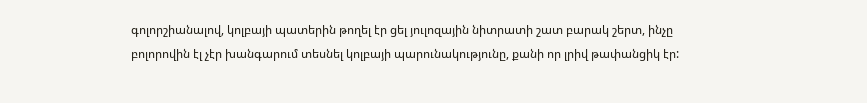գոլորշիանալով, կոլբայի պատերին թողել էր ցել յուլոզային նիտրատի շատ բարակ շերտ, ինչը բոլորովին էլ չէր խանգարում տեսնել կոլբայի պարունակությունը, քանի որ լրիվ թափանցիկ էր: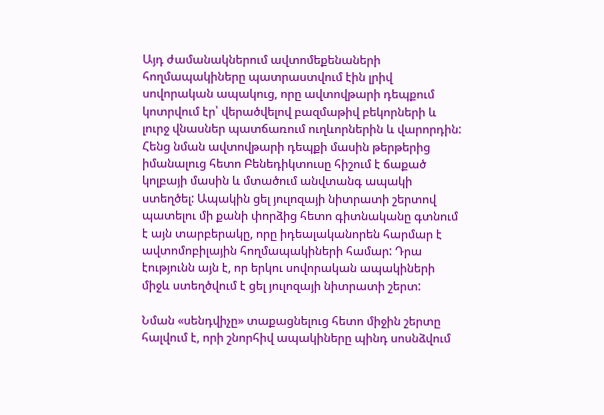Այդ ժամանակներում ավտոմեքենաների հողմապակիները պատրաստվում էին լրիվ սովորական ապակուց, որը ավտովթարի դեպքում կոտրվում էր՝ վերածվելով բազմաթիվ բեկորների և լուրջ վնասներ պատճառում ուղևորներին և վարորդին: Հենց նման ավտովթարի դեպքի մասին թերթերից իմանալուց հետո Բենեդիկտուսը հիշում է ճաքած կոլբայի մասին և մտածում անվտանգ ապակի ստեղծել: Ապակին ցել յուլոզայի նիտրատի շերտով պատելու մի քանի փորձից հետո գիտնականը գտնում է այն տարբերակը, որը իդեալականորեն հարմար է ավտոմոբիլային հողմապակիների համար: Դրա էությունն այն է, որ երկու սովորական ապակիների միջև ստեղծվում է ցել յուլոզայի նիտրատի շերտ:

Նման «սենդվիչը» տաքացնելուց հետո միջին շերտը հալվում է, որի շնորհիվ ապակիները պինդ սոսնձվում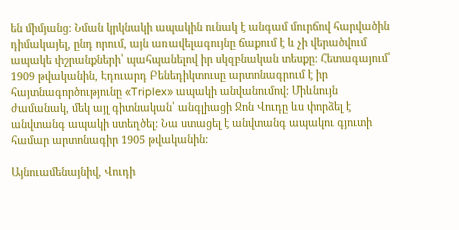են միմյանց: Նման կրկնակի ապակին ունակ է անգամ մուրճով հարվածին դիմակայել, ընդ որում, այն առավելագույնը ճաքում է և չի վերածվում ապակե փշրանքների՝ պահպանելով իր սկզբնական տեսքը: Հետագայում՝ 1909 թվականին, Էդուարդ Բենեդիկտուսը արտոնագրում է իր հայտնագործությունը «Triplex» ապակի անվանումով: Միևնույն ժամանակ, մեկ այլ գիտնական՝ անգլիացի Ջոն Վուդը ևս փորձել է անվտանգ ապակի ստեղծել: Նա ստացել է անվտանգ ապակու գյուտի համար արտոնագիր 1905 թվականին:

Այնուամենայնիվ, Վուդի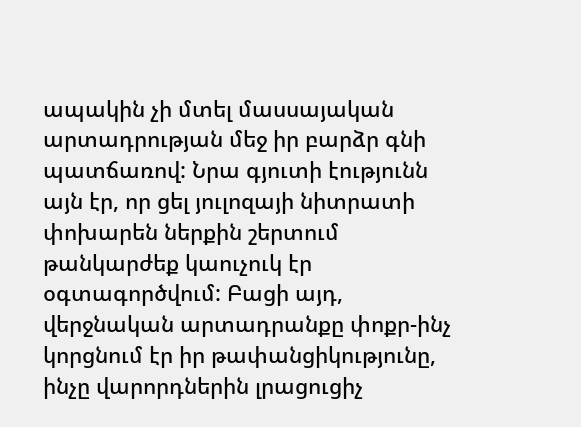ապակին չի մտել մասսայական արտադրության մեջ իր բարձր գնի պատճառով: Նրա գյուտի էությունն այն էր, որ ցել յուլոզայի նիտրատի փոխարեն ներքին շերտում թանկարժեք կաուչուկ էր օգտագործվում: Բացի այդ, վերջնական արտադրանքը փոքր-ինչ կորցնում էր իր թափանցիկությունը, ինչը վարորդներին լրացուցիչ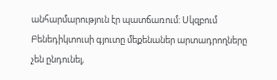անհարմարություն էր պատճառում: Սկզբում Բենեդիկտուսի գյուտը մեքենաներ արտադրողները չեն ընդունել,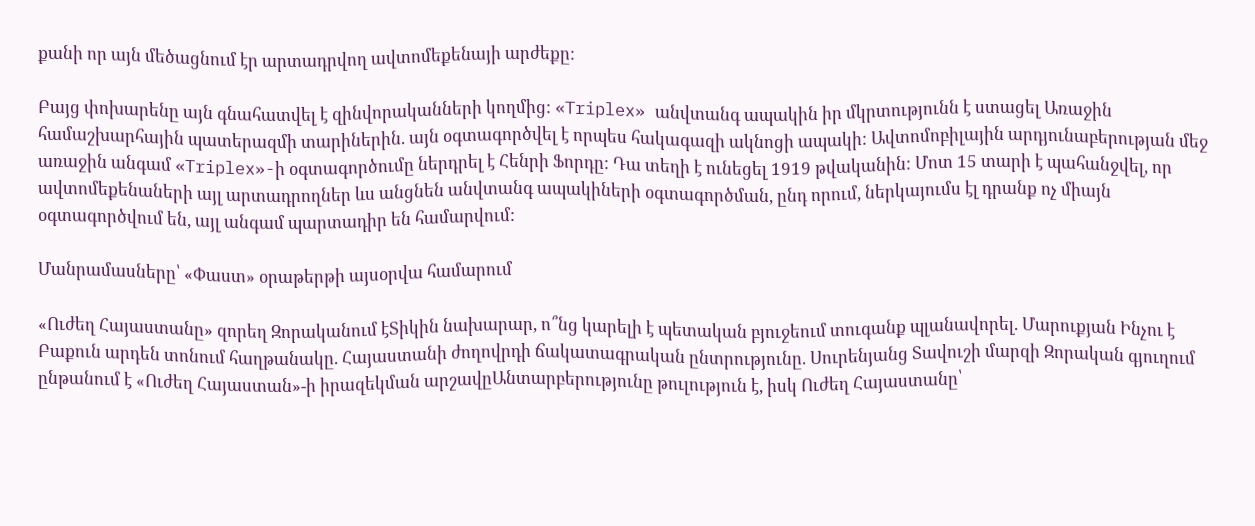քանի որ այն մեծացնում էր արտադրվող ավտոմեքենայի արժեքը:

Բայց փոխարենը այն գնահատվել է զինվորականների կողմից: «Triplex» անվտանգ ապակին իր մկրտությունն է ստացել Առաջին համաշխարհային պատերազմի տարիներին. այն օգտագործվել է որպես հակագազի ակնոցի ապակի: Ավտոմոբիլային արդյունաբերության մեջ առաջին անգամ «Triplex»-ի օգտագործումը ներդրել է Հենրի Ֆորդը: Դա տեղի է ունեցել 1919 թվականին: Մոտ 15 տարի է պահանջվել, որ ավտոմեքենաների այլ արտադրողներ ևս անցնեն անվտանգ ապակիների օգտագործման, ընդ որում, ներկայումս էլ դրանք ոչ միայն օգտագործվում են, այլ անգամ պարտադիր են համարվում:

Մանրամասները՝ «Փաստ» օրաթերթի այսօրվա համարում

«Ուժեղ Հայաստանը» զորեղ Զորականում էՏիկին նախարար, ո՞նց կարելի է պետական բյուջեում տուգանք պլանավորել. Մարուքյան Ինչու է Բաքուն արդեն տոնում հաղթանակը. Հայաստանի ժողովրդի ճակատագրական ընտրությունը. Սուրենյանց Տավուշի մարզի Զորական գյուղում ընթանում է «Ուժեղ Հայաստան»-ի իրազեկման արշավըԱնտարբերությունը թուլություն է, իսկ Ուժեղ Հայաստանը՝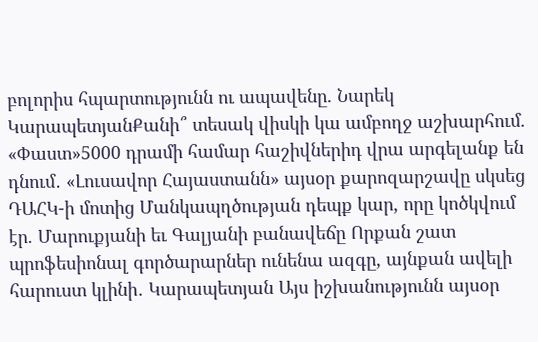բոլորիս հպարտությունն ու ապավենը. Նարեկ ԿարապետյանՔանի՞ տեսակ վիսկի կա ամբողջ աշխարհում. «Փաստ»5000 դրամի համար հաշիվներիդ վրա արգելանք են դնում․ «Լուսավոր Հայաստանն» այսօր քարոզարշավը սկսեց ԴԱՀԿ-ի մոտից Մանկապղծության դեպք կար, որը կոծկվում էր. Մարուքյանի եւ Գալյանի բանավեճը Որքան շատ պրոֆեսիոնալ գործարարներ ունենա ազգը, այնքան ավելի հարուստ կլինի․ Կարապետյան Այս իշխանությունն այսօր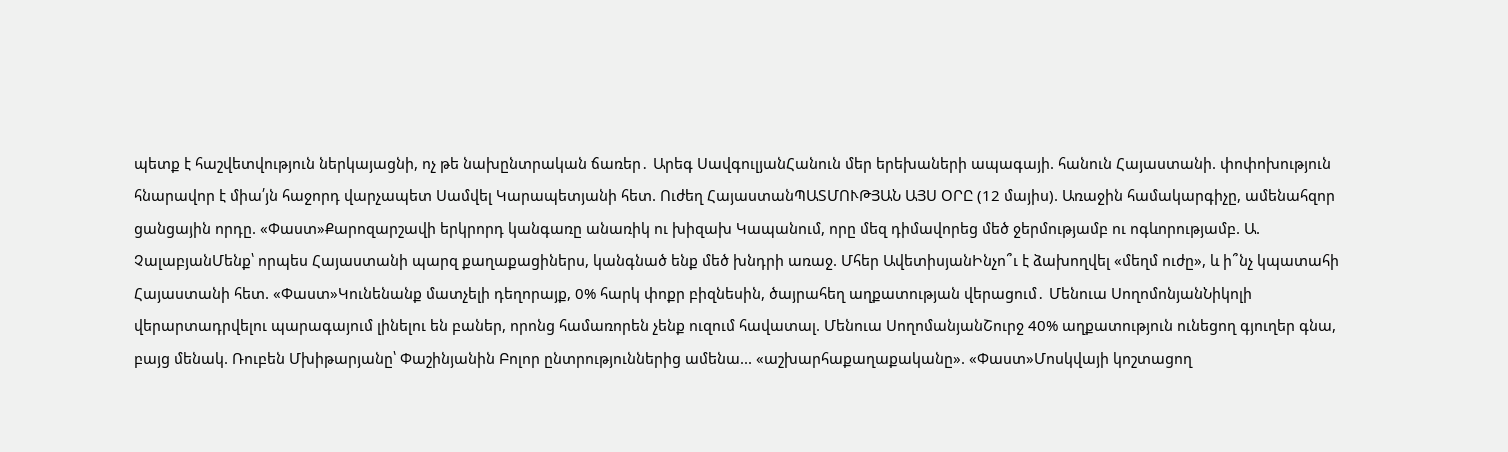պետք է հաշվետվություն ներկայացնի, ոչ թե նախընտրական ճառեր․ Արեգ ՍավգուլյանՀանուն մեր երեխաների ապագայի. հանուն Հայաստանի. փոփոխություն հնարավոր է միա՛յն հաջորդ վարչապետ Սամվել Կարապետյանի հետ. Ուժեղ ՀայաստանՊԱՏՄՈՒԹՅԱՆ ԱՅՍ ՕՐԸ (12 մայիս). Առաջին համակարգիչը, ամենահզոր ցանցային որդը. «Փաստ»Քարոզարշավի երկրորդ կանգառը անառիկ ու խիզախ Կապանում, որը մեզ դիմավորեց մեծ ջերմությամբ ու ոգևորությամբ. Ա. ՉալաբյանՄենք՝ որպես Հայաստանի պարզ քաղաքացիներս, կանգնած ենք մեծ խնդրի առաջ. Մհեր ԱվետիսյանԻնչո՞ւ է ձախողվել «մեղմ ուժը», և ի՞նչ կպատահի Հայաստանի հետ. «Փաստ»Կունենանք մատչելի դեղորայք, 0% հարկ փոքր բիզնեսին, ծայրահեղ աղքատության վերացում․ Մենուա ՍողոմոնյանՆիկոլի վերարտադրվելու պարագայում լինելու են բաներ, որոնց համառորեն չենք ուզում հավատալ. Մենուա ՍողոմանյանՇուրջ 40% աղքատություն ունեցող գյուղեր գնա, բայց մենակ. Ռուբեն Մխիթարյանը՝ Փաշինյանին Բոլոր ընտրություններից ամենա... «աշխարհաքաղաքականը». «Փաստ»Մոսկվայի կոշտացող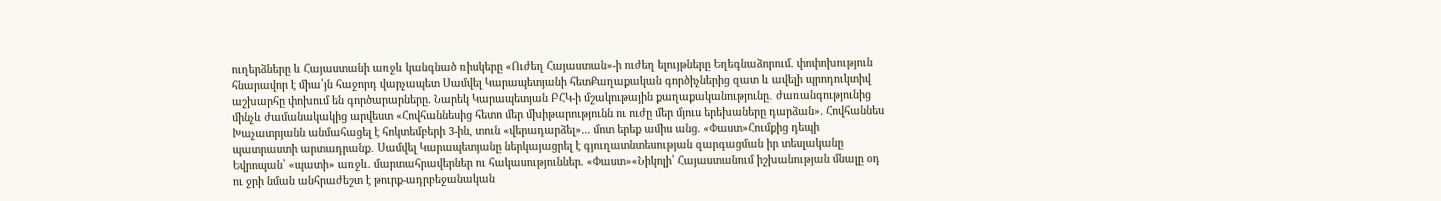ուղերձները և Հայաստանի առջև կանգնած ռիսկերը «Ուժեղ Հայաստան»-ի ուժեղ ելույթները Եղեգնաձորում. փոփոխություն հնարավոր է միա՛յն հաջորդ վարչապետ Սամվել Կարապետյանի հետՔաղաքական գործիչներից զատ և ավելի պրոդուկտիվ աշխարհը փոխում են գործարարները. Նարեկ Կարապետյան ԲՀԿ-ի մշակութային քաղաքականությունը․ ժառանգությունից մինչև ժամանակակից արվեստ «Հովհաննեսից հետո մեր մխիթարությունն ու ուժը մեր մյուս երեխաները դարձան». Հովհաննես Խաչատրյանն անմահացել է հոկտեմբերի 3-ին, տուն «վերադարձել»... մոտ երեք ամիս անց. «Փաստ»Հումքից դեպի պատրաստի արտադրանք․ Սամվել Կարապետյանը ներկայացրել է գյուղատնտեսության զարգացման իր տեսլականը Եվրոպան՝ «պատի» առջև. մարտահրավերներ ու հակասություններ. «Փաստ»«Նիկոլի՝ Հայաստանում իշխանության մնալը օդ ու ջրի նման անհրաժեշտ է թուրք-ադրբեջանական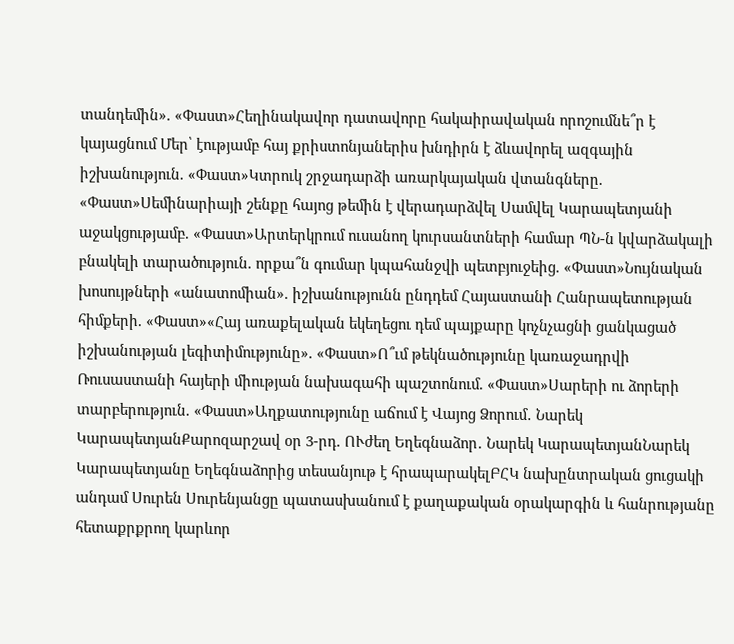տանդեմին». «Փաստ»Հեղինակավոր դատավորը հակաիրավական որոշումնե՞ր է կայացնում Մեր՝ էությամբ հայ քրիստոնյաներիս խնդիրն է ձևավորել ազգային իշխանություն. «Փաստ»Կտրուկ շրջադարձի առարկայական վտանգները. «Փաստ»Սեմինարիայի շենքը հայոց թեմին է վերադարձվել Սամվել Կարապետյանի աջակցությամբ. «Փաստ»Արտերկրում ուսանող կուրսանտների համար ՊՆ-ն կվարձակալի բնակելի տարածություն. որքա՞ն գումար կպահանջվի պետբյուջեից. «Փաստ»Նույնական խոսույթների «անատոմիան». իշխանությունն ընդդեմ Հայաստանի Հանրապետության հիմքերի. «Փաստ»«Հայ առաքելական եկեղեցու դեմ պայքարը կոչնչացնի ցանկացած իշխանության լեգիտիմությունը». «Փաստ»Ո՞ւմ թեկնածությունը կառաջադրվի Ռուսաստանի հայերի միության նախագահի պաշտոնում. «Փաստ»Սարերի ու ձորերի տարբերություն. «Փաստ»Աղքատությունը աճում է Վայոց Ձորում․ Նարեկ ԿարապետյանՔարոզարշավ օր 3-րդ. ՈՒժեղ Եղեգնաձոր․ Նարեկ ԿարապետյանՆարեկ Կարապետյանը Եղեգնաձորից տեսանյութ է հրապարակելԲՀԿ նախընտրական ցուցակի անդամ Սուրեն Սուրենյանցը պատասխանում է քաղաքական օրակարգին և հանրությանը հետաքրքրող կարևոր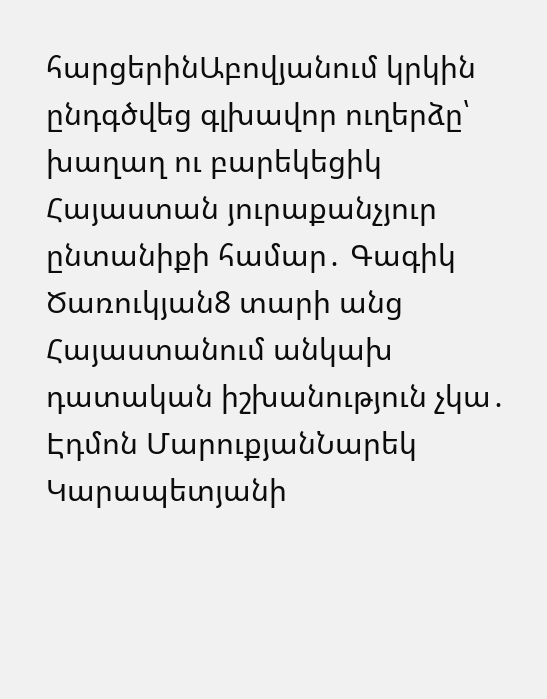հարցերինԱբովյանում կրկին ընդգծվեց գլխավոր ուղերձը՝ խաղաղ ու բարեկեցիկ Հայաստան յուրաքանչյուր ընտանիքի համար․ Գագիկ Ծառուկյան8 տարի անց Հայաստանում անկախ դատական իշխանություն չկա․ Էդմոն ՄարուքյանՆարեկ Կարապետյանի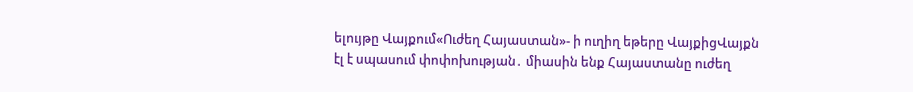ելույթը Վայքում«Ուժեղ Հայաստան»- ի ուղիղ եթերը ՎայքիցՎայքն էլ է սպասում փոփոխության․ միասին ենք Հայաստանը ուժեղ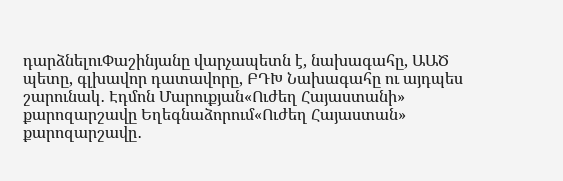դարձնելուՓաշինյանը վարչապետն է, նախագահը, ԱԱԾ պետը, գլխավոր դատավորը, ԲԴԽ Նախագահը ու այդպես շարունակ․ Էդմոն Մարուքյան«Ուժեղ Հայաստանի» քարոզարշավը Եղեգնաձորում«Ուժեղ Հայաստան» քարոզարշավը․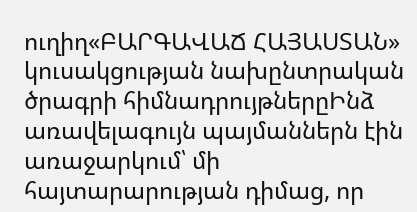ուղիղ«ԲԱՐԳԱՎԱՃ ՀԱՅԱՍՏԱՆ» կուսակցության նախընտրական ծրագրի հիմնադրույթներըԻնձ առավելագույն պայմաններն էին առաջարկում՝ մի հայտարարության դիմաց, որ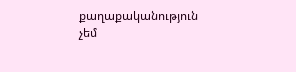քաղաքականություն չեմ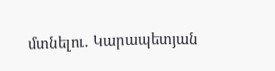մտնելու․ Կարապետյան